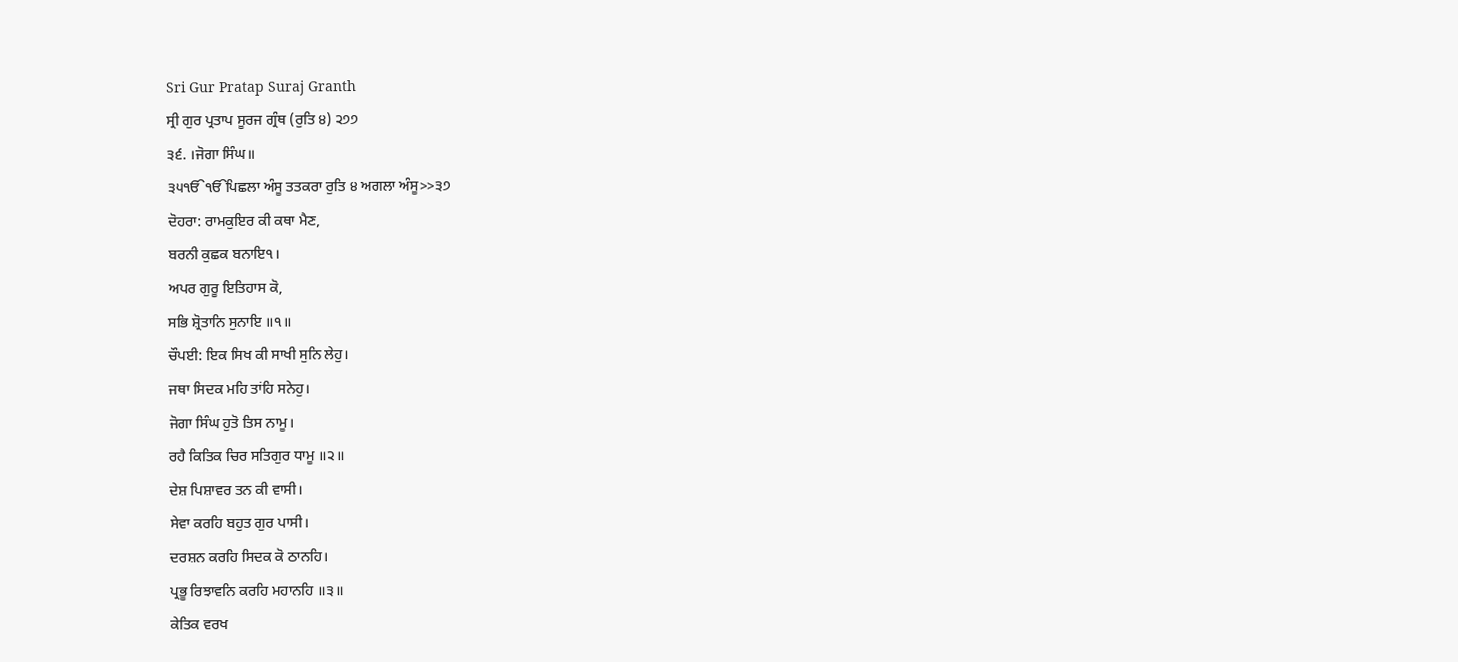Sri Gur Pratap Suraj Granth
ਸ੍ਰੀ ਗੁਰ ਪ੍ਰਤਾਪ ਸੂਰਜ ਗ੍ਰੰਥ (ਰੁਤਿ ੪) ੨੭੭
੩੬. ।ਜੋਗਾ ਸਿੰਘ॥
੩੫ੴੴਪਿਛਲਾ ਅੰਸੂ ਤਤਕਰਾ ਰੁਤਿ ੪ ਅਗਲਾ ਅੰਸੂ>>੩੭
ਦੋਹਰਾ: ਰਾਮਕੁਇਰ ਕੀ ਕਥਾ ਮੈਣ,
ਬਰਨੀ ਕੁਛਕ ਬਨਾਇ੧।
ਅਪਰ ਗੁਰੂ ਇਤਿਹਾਸ ਕੋ,
ਸਭਿ ਸ਼੍ਰੋਤਾਨਿ ਸੁਨਾਇ ॥੧॥
ਚੌਪਈ: ਇਕ ਸਿਖ ਕੀ ਸਾਖੀ ਸੁਨਿ ਲੇਹੁ।
ਜਥਾ ਸਿਦਕ ਮਹਿ ਤਾਂਹਿ ਸਨੇਹੁ।
ਜੋਗਾ ਸਿੰਘ ਹੁਤੋ ਤਿਸ ਨਾਮੂ।
ਰਹੈ ਕਿਤਿਕ ਚਿਰ ਸਤਿਗੁਰ ਧਾਮੂ ॥੨॥
ਦੇਸ਼ ਪਿਸ਼ਾਵਰ ਤਨ ਕੀ ਵਾਸੀ।
ਸੇਵਾ ਕਰਹਿ ਬਹੁਤ ਗੁਰ ਪਾਸੀ।
ਦਰਸ਼ਨ ਕਰਹਿ ਸਿਦਕ ਕੋ ਠਾਨਹਿ।
ਪ੍ਰਭੂ ਰਿਝਾਵਨਿ ਕਰਹਿ ਮਹਾਨਹਿ ॥੩॥
ਕੇਤਿਕ ਵਰਖ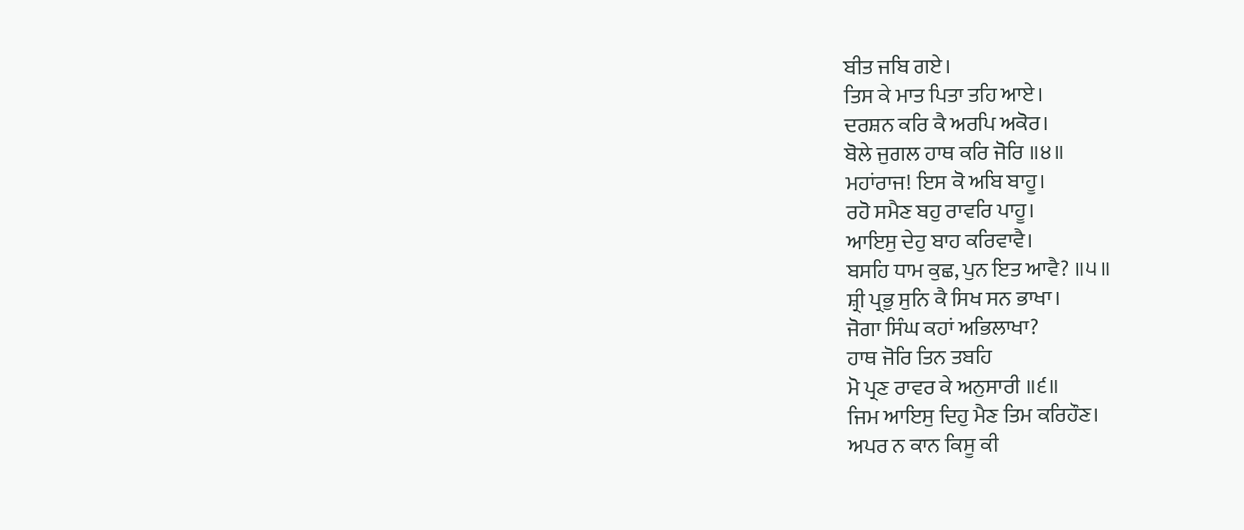ਬੀਤ ਜਬਿ ਗਏ।
ਤਿਸ ਕੇ ਮਾਤ ਪਿਤਾ ਤਹਿ ਆਏ।
ਦਰਸ਼ਨ ਕਰਿ ਕੈ ਅਰਪਿ ਅਕੋਰ।
ਬੋਲੇ ਜੁਗਲ ਹਾਥ ਕਰਿ ਜੋਰਿ ॥੪॥
ਮਹਾਂਰਾਜ! ਇਸ ਕੋ ਅਬਿ ਬਾਹੂ।
ਰਹੋ ਸਮੈਣ ਬਹੁ ਰਾਵਰਿ ਪਾਹੂ।
ਆਇਸੁ ਦੇਹੁ ਬਾਹ ਕਰਿਵਾਵੈ।
ਬਸਹਿ ਧਾਮ ਕੁਛ, ਪੁਨ ਇਤ ਆਵੈ? ॥੫॥
ਸ਼੍ਰੀ ਪ੍ਰਭੁ ਸੁਨਿ ਕੈ ਸਿਖ ਸਨ ਭਾਖਾ।
ਜੋਗਾ ਸਿੰਘ ਕਹਾਂ ਅਭਿਲਾਖਾ?
ਹਾਥ ਜੋਰਿ ਤਿਨ ਤਬਹਿ
ਮੋ ਪ੍ਰਣ ਰਾਵਰ ਕੇ ਅਨੁਸਾਰੀ ॥੬॥
ਜਿਮ ਆਇਸੁ ਦਿਹੁ ਮੈਣ ਤਿਮ ਕਰਿਹੌਣ।
ਅਪਰ ਨ ਕਾਨ ਕਿਸੂ ਕੀ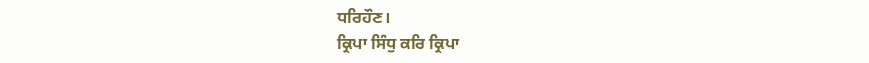ਧਰਿਹੌਣ।
ਕ੍ਰਿਪਾ ਸਿੰਧੁ ਕਰਿ ਕ੍ਰਿਪਾ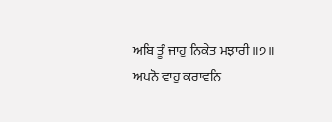ਅਬਿ ਤੂੰ ਜਾਹੁ ਨਿਕੇਤ ਮਝਾਰੀ ॥੭॥
ਅਪਨੋ ਵਾਹੁ ਕਰਾਵਨਿ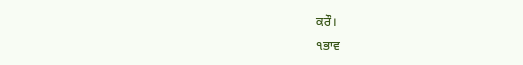ਕਰੌ।
੧ਭਾਵ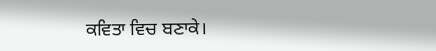ਕਵਿਤਾ ਵਿਚ ਬਣਾਕੇ।